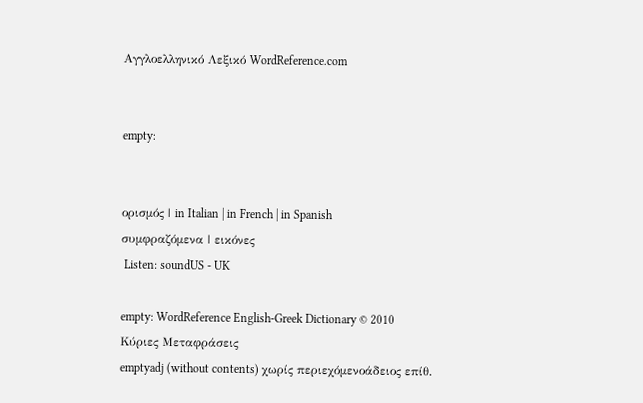Αγγλοελληνικό Λεξικό WordReference.com


empty:


ορισμός | in Italian | in French | in Spanish
συμφραζόμενα | εικόνες
 Listen: soundUS - UK

empty: WordReference English-Greek Dictionary © 2010
Κύριες Μεταφράσεις
emptyadj (without contents) χωρίς περιεχόμενοάδειος επίθ.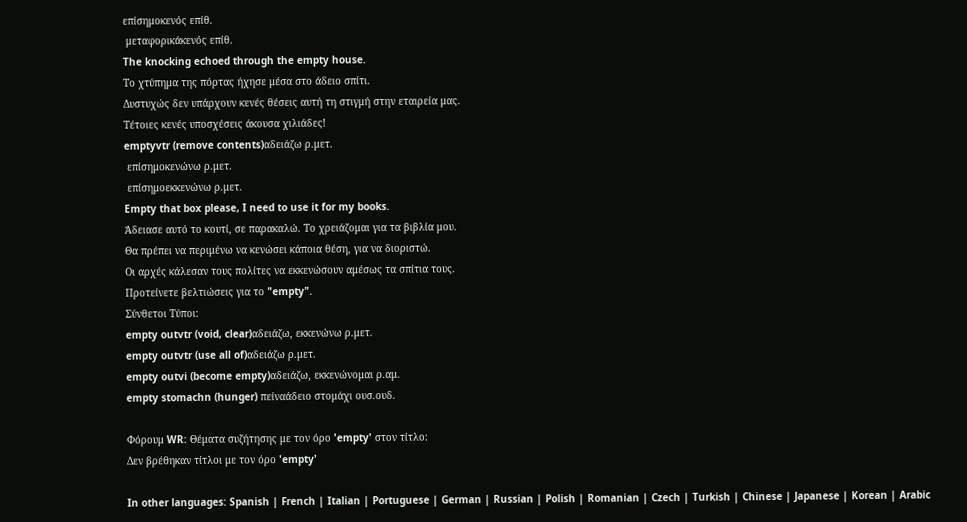επίσημοκενός επίθ.
 μεταφορικάκενός επίθ.
The knocking echoed through the empty house.
Το χτύπημα της πόρτας ήχησε μέσα στο άδειο σπίτι.
Δυστυχώς δεν υπάρχουν κενές θέσεις αυτή τη στιγμή στην εταιρεία μας.
Τέτοιες κενές υποσχέσεις άκουσα χιλιάδες!
emptyvtr (remove contents)αδειάζω ρ.μετ.
 επίσημοκενώνω ρ.μετ.
 επίσημοεκκενώνω ρ.μετ.
Empty that box please, I need to use it for my books.
Άδειασε αυτό το κουτί, σε παρακαλώ. Το χρειάζομαι για τα βιβλία μου.
Θα πρέπει να περιμένω να κενώσει κάποια θέση, για να διοριστώ.
Οι αρχές κάλεσαν τους πολίτες να εκκενώσουν αμέσως τα σπίτια τους.
Προτείνετε βελτιώσεις για το "empty".
Σύνθετοι Τύποι:
empty outvtr (void, clear)αδειάζω, εκκενώνω ρ.μετ.
empty outvtr (use all of)αδειάζω ρ.μετ.
empty outvi (become empty)αδειάζω, εκκενώνομαι ρ.αμ.
empty stomachn (hunger) πείναάδειο στομάχι ουσ.ουδ.

Φόρουμ WR: Θέματα συζήτησης με τον όρο 'empty' στον τίτλο:
Δεν βρέθηκαν τίτλοι με τον όρο 'empty'

In other languages: Spanish | French | Italian | Portuguese | German | Russian | Polish | Romanian | Czech | Turkish | Chinese | Japanese | Korean | Arabic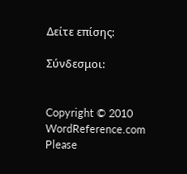Δείτε επίσης:

Σύνδεσμοι:


Copyright © 2010 WordReference.com
Please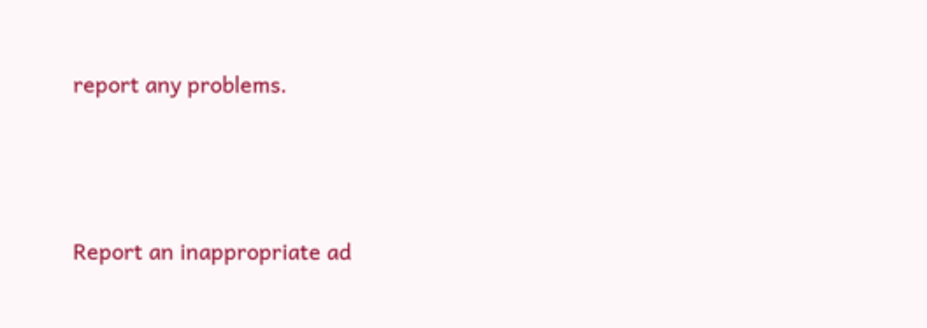report any problems.



Report an inappropriate ad